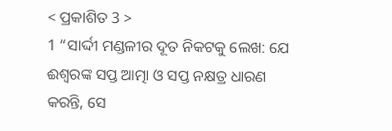< ପ୍ରକାଶିତ 3 >
1 “ସାର୍ଦ୍ଦୀ ମଣ୍ଡଳୀର ଦୂତ ନିକଟକୁ ଲେଖ: ଯେ ଈଶ୍ବରଙ୍କ ସପ୍ତ ଆତ୍ମା ଓ ସପ୍ତ ନକ୍ଷତ୍ର ଧାରଣ କରନ୍ତି, ସେ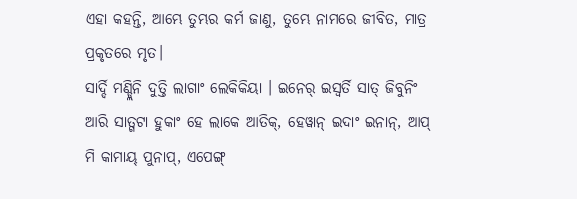ଏହା କହନ୍ତି, ଆମ୍ଭେ ତୁମ୍ଭର କର୍ମ ଜାଣୁ, ତୁମ୍ଭେ ନାମରେ ଜୀବିତ, ମାତ୍ର ପ୍ରକୃତରେ ମୃତ।
ସାର୍ଦ୍ଦି ମଣ୍ଡ୍ଲିନି ଦୁତ୍ତି ଲାଗାଂ ଲେକିକିୟା । ଇନେର୍ ଇସ୍ୱର୍ତି ସାତ୍ ଜିବୁନିଂ ଆରି ସାତ୍ଗଟା ହୁକାଂ ହେ ଲାକେ ଆତିକ୍, ହେୱାନ୍ ଇଦାଂ ଇନାନ୍, ଆପ୍ ମି କାମାୟ୍ ପୁନାପ୍, ଏପେଙ୍ଗ୍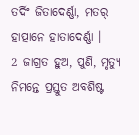ତର୍ଦିଂ ଜିତାଦେର୍ଣ୍ଣା, ମତର୍ ହାତ୍ପାନେ ହାତାଦେର୍ଣ୍ଣା ।
2 ଜାଗ୍ରତ ହୁଅ, ପୁଣି, ମୃତ୍ୟୁ ନିମନ୍ତେ ପ୍ରସ୍ତୁତ ଅବଶିଷ୍ଟ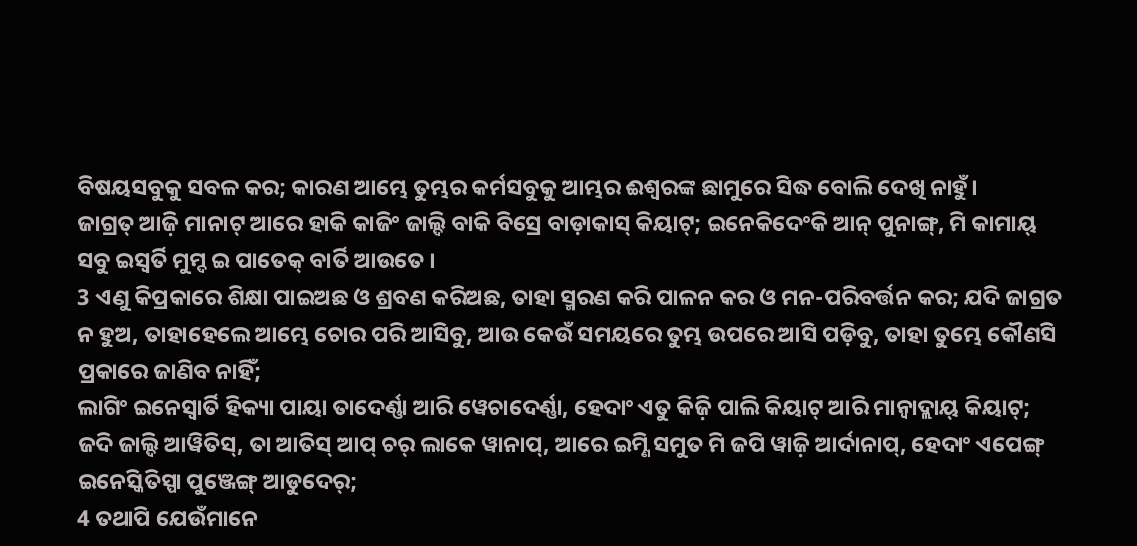ବିଷୟସବୁକୁ ସବଳ କର; କାରଣ ଆମ୍ଭେ ତୁମ୍ଭର କର୍ମସବୁକୁ ଆମ୍ଭର ଈଶ୍ବରଙ୍କ ଛାମୁରେ ସିଦ୍ଧ ବୋଲି ଦେଖି ନାହୁଁ।
ଜାଗ୍ରତ୍ ଆଜ଼ି ମାନାଟ୍ ଆରେ ହାକି କାଜିଂ ଜାଲ୍ଦି ବାକି ବିସ୍ରେ ବାଡ଼ାକାସ୍ କିୟାଟ୍; ଇନେକିଦେଂକି ଆନ୍ ପୁନାଙ୍ଗ୍, ମି କାମାୟ୍ ସବୁ ଇସ୍ୱର୍ତି ମୁମ୍ଦ ଇ ପାତେକ୍ ବାର୍ତି ଆଉତେ ।
3 ଏଣୁ କିପ୍ରକାରେ ଶିକ୍ଷା ପାଇଅଛ ଓ ଶ୍ରବଣ କରିଅଛ, ତାହା ସ୍ମରଣ କରି ପାଳନ କର ଓ ମନ-ପରିବର୍ତ୍ତନ କର; ଯଦି ଜାଗ୍ରତ ନ ହୁଅ, ତାହାହେଲେ ଆମ୍ଭେ ଚୋର ପରି ଆସିବୁ, ଆଉ କେଉଁ ସମୟରେ ତୁମ୍ଭ ଉପରେ ଆସି ପଡ଼ିବୁ, ତାହା ତୁମ୍ଭେ କୌଣସି ପ୍ରକାରେ ଜାଣିବ ନାହିଁ;
ଲାଗିଂ ଇନେସ୍ବାର୍ତି ହିକ୍ୟା ପାୟା ତାଦେର୍ଣ୍ଣା ଆରି ୱେଚାଦେର୍ଣ୍ଣା, ହେଦାଂ ଏତୁ କିଜ଼ି ପାଲି କିୟାଟ୍ ଆରି ମାନ୍ବାଦ୍ଲାୟ୍ କିୟାଟ୍; ଜଦି ଜାଲ୍ଦି ଆୱିତିସ୍, ତା ଆତିସ୍ ଆପ୍ ଚର୍ ଲାକେ ୱାନାପ୍, ଆରେ ଇମ୍ଣି ସମୁତ ମି ଜପି ୱାଜ଼ି ଆର୍ଦାନାପ୍, ହେଦାଂ ଏପେଙ୍ଗ୍ ଇନେସ୍କିତିସ୍ପା ପୁଞ୍ଜେଙ୍ଗ୍ ଆଡୁଦେର୍;
4 ତଥାପି ଯେଉଁମାନେ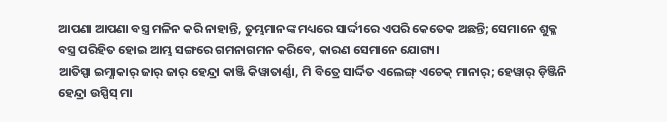ଆପଣା ଆପଣା ବସ୍ତ୍ର ମଳିନ କରି ନାହାନ୍ତି, ତୁମ୍ଭମାନଙ୍କ ମଧ୍ୟରେ ସାର୍ଦ୍ଦୀରେ ଏପରି କେତେକ ଅଛନ୍ତି; ସେମାନେ ଶୁକ୍ଳ ବସ୍ତ୍ର ପରିହିତ ହୋଇ ଆମ୍ଭ ସଙ୍ଗରେ ଗମନାଗମନ କରିବେ, କାରଣ ସେମାନେ ଯୋଗ୍ୟ।
ଆତିସ୍ପା ଇମ୍ଣାକାର୍ ଜାର୍ ଜାର୍ ହେନ୍ଦ୍ରା କାଞ୍ଜି କିୱାତାର୍ଣ୍ଣା, ମି ବିତ୍ରେ ସାର୍ଦ୍ଦିତ ଏଲେଙ୍ଗ୍ ଏଚେକ୍ ମାନାର୍; ହେୱାର୍ ଡ଼ିଞ୍ଜିନି ହେନ୍ଦ୍ରା ଉସ୍ପିସ୍ ମା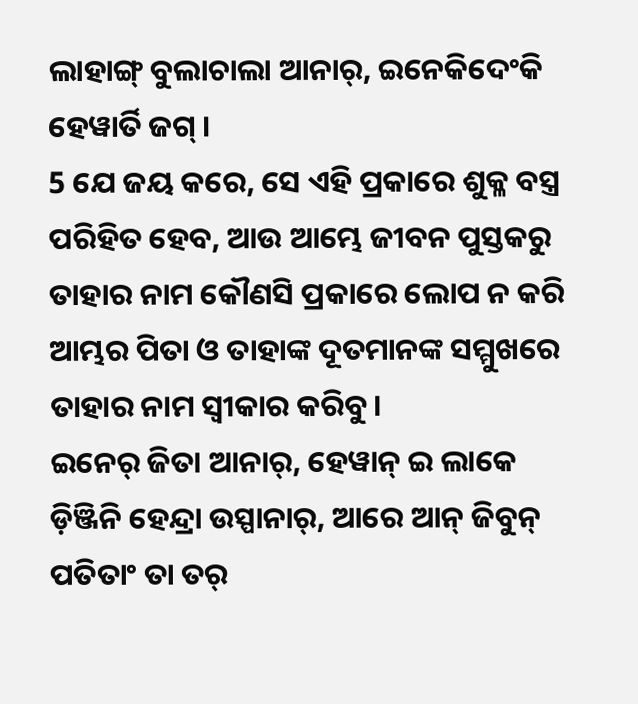ଲାହାଙ୍ଗ୍ ବୁଲାଚାଲା ଆନାର୍, ଇନେକିଦେଂକି ହେୱାର୍ତି ଜଗ୍ ।
5 ଯେ ଜୟ କରେ, ସେ ଏହି ପ୍ରକାରେ ଶୁକ୍ଳ ବସ୍ତ୍ର ପରିହିତ ହେବ, ଆଉ ଆମ୍ଭେ ଜୀବନ ପୁସ୍ତକରୁ ତାହାର ନାମ କୌଣସି ପ୍ରକାରେ ଲୋପ ନ କରି ଆମ୍ଭର ପିତା ଓ ତାହାଙ୍କ ଦୂତମାନଙ୍କ ସମ୍ମୁଖରେ ତାହାର ନାମ ସ୍ୱୀକାର କରିବୁ।
ଇନେର୍ ଜିତା ଆନାର୍, ହେୱାନ୍ ଇ ଲାକେ ଡ଼ିଞ୍ଜିନି ହେନ୍ଦ୍ରା ଉସ୍ପାନାର୍, ଆରେ ଆନ୍ ଜିବୁନ୍ ପତିତାଂ ତା ତର୍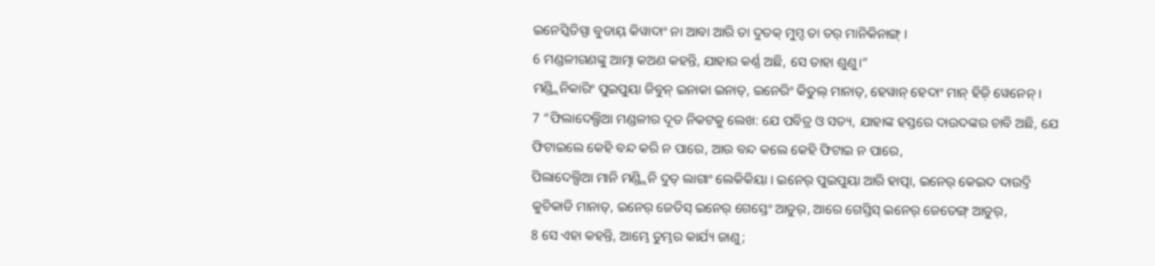ଇନେସ୍କିତିସ୍ପା ବୁଡାୟ୍ କିୱାଦାଂ ନା ଆବା ଆରି ତା ଦୁତକ୍ ମୁମ୍ଦ ତା ତର୍ ମାନିକିନାଙ୍ଗ୍ ।
6 ମଣ୍ଡଳୀଗଣଙ୍କୁ ଆତ୍ମା କଅଣ କହନ୍ତି, ଯାହାର କର୍ଣ୍ଣ ଅଛି, ସେ ତାହା ଶୁଣୁ।”
ମଣ୍ଡ୍ଲିନିକାରିଂ ପୁଇପୁୟା ଜିବୁନ୍ ଇନାକା ଇନାତ୍, ଇନେରିଂ କିତୁଲ୍ ମାନାତ୍, ହେୱାନ୍ ହେଦାଂ ମାନ୍ ହିଜ଼ି ୱେନେନ୍ ।
7 “ଫିଲାଦେଲ୍ଫିଆ ମଣ୍ଡଳୀର ଦୂତ ନିକଟକୁ ଲେଖ: ଯେ ପବିତ୍ର ଓ ସତ୍ୟ, ଯାହାଙ୍କ ହସ୍ତରେ ଦାଉଦଙ୍କର ଚାବି ଅଛି, ଯେ ଫିଟାଇଲେ କେହି ବନ୍ଦ କରି ନ ପାରେ, ଆଉ ବନ୍ଦ କଲେ କେହି ଫିଟାଇ ନ ପାରେ,
ପିଲାଦେଲ୍ପିଆ ମାନି ମଣ୍ଡ୍ଲିନି ଦୁତ୍ ଲାଗାଂ ଲେକିକିୟା । ଇନେର୍ ପୁଇପୁୟା ଆରି ହାତ୍ପା, ଇନେର୍ କେଇଦ ଦାଉଦ୍ତି କୁଚିକାଡି ମାନାତ୍, ଇନେର୍ ଜେତିସ୍ ଇନେର୍ ଗେସ୍ତେଂ ଆଡୁର୍, ଆରେ ଗେସ୍ତିସ୍ ଇନେର୍ ଜେତେଙ୍ଗ୍ ଆଡୁର୍,
8 ସେ ଏହା କହନ୍ତି, ଆମ୍ଭେ ତୁମ୍ଭର କାର୍ଯ୍ୟ ଜାଣୁ;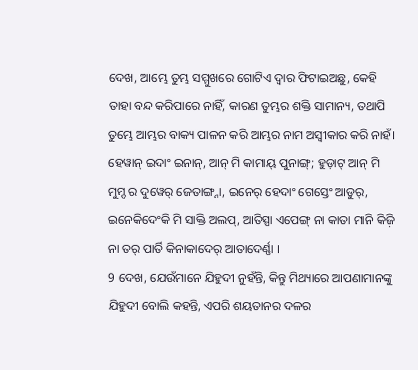ଦେଖ, ଆମ୍ଭେ ତୁମ୍ଭ ସମ୍ମୁଖରେ ଗୋଟିଏ ଦ୍ୱାର ଫିଟାଇଅଛୁ, କେହି ତାହା ବନ୍ଦ କରିପାରେ ନାହିଁ, କାରଣ ତୁମ୍ଭର ଶକ୍ତି ସାମାନ୍ୟ, ତଥାପି ତୁମ୍ଭେ ଆମ୍ଭର ବାକ୍ୟ ପାଳନ କରି ଆମ୍ଭର ନାମ ଅସ୍ୱୀକାର କରି ନାହଁ।
ହେୱାନ୍ ଇଦାଂ ଇନାନ୍, ଆନ୍ ମି କାମାୟ୍ ପୁନାଙ୍ଗ୍; ହୁଡ଼ାଟ୍ ଆନ୍ ମି ମୁମ୍ଦ ର ଦୁୱେର୍ ଜେତାଙ୍ଗ୍ନା, ଇନେର୍ ହେଦାଂ ଗେସ୍ତେଂ ଆଡୁର୍, ଇନେକିଦେଂକି ମି ସାକ୍ତି ଅଲପ୍, ଆତିସ୍ପା ଏପେଙ୍ଗ୍ ନା କାତା ମାନି କିଜ଼ି ନା ତର୍ ପାର୍ତି କିନାକାଦେର୍ ଆତାଦେର୍ଣ୍ଣା ।
9 ଦେଖ, ଯେଉଁମାନେ ଯିହୁଦୀ ନୁହଁନ୍ତି, କିନ୍ତୁ ମିଥ୍ୟାରେ ଆପଣାମାନଙ୍କୁ ଯିହୁଦୀ ବୋଲି କହନ୍ତି, ଏପରି ଶୟତାନର ଦଳର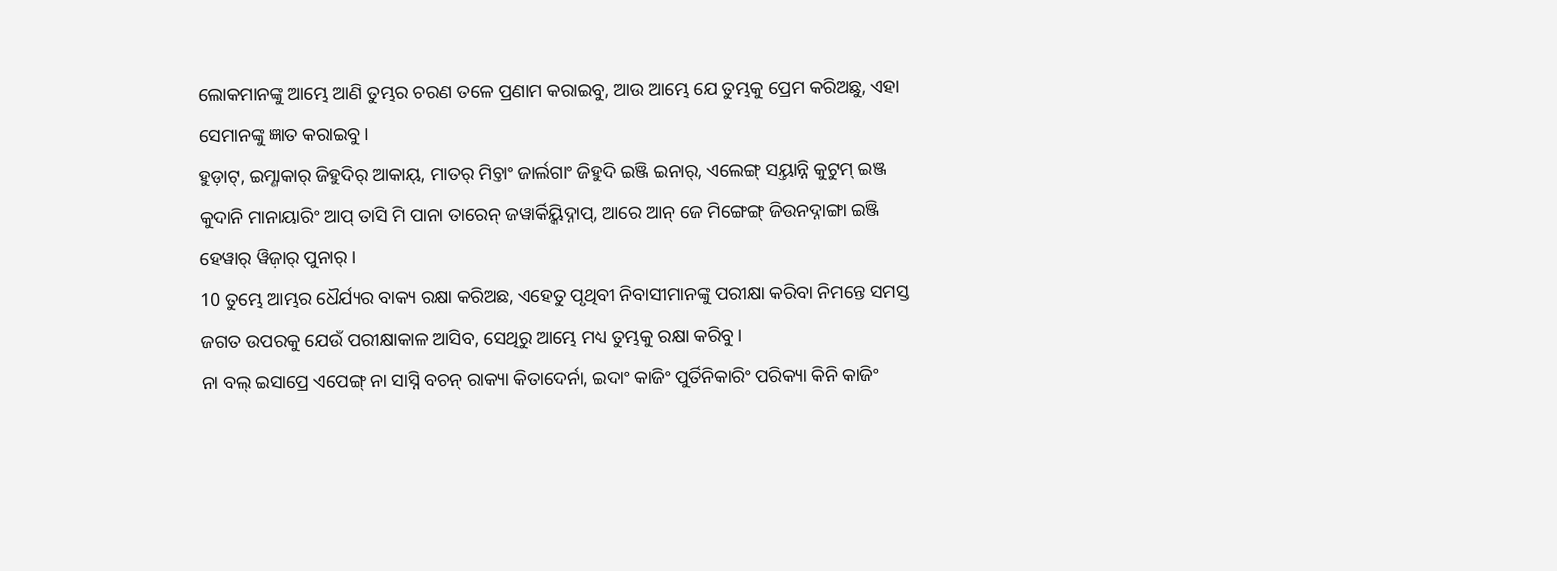ଲୋକମାନଙ୍କୁ ଆମ୍ଭେ ଆଣି ତୁମ୍ଭର ଚରଣ ତଳେ ପ୍ରଣାମ କରାଇବୁ, ଆଉ ଆମ୍ଭେ ଯେ ତୁମ୍ଭକୁ ପ୍ରେମ କରିଅଛୁ, ଏହା ସେମାନଙ୍କୁ ଜ୍ଞାତ କରାଇବୁ।
ହୁଡ଼ାଟ୍, ଇମ୍ଣାକାର୍ ଜିହୁଦିର୍ ଆକାୟ୍, ମାତର୍ ମିଚ୍ତାଂ ଜାର୍ଲଗାଂ ଜିହୁଦି ଇଞ୍ଜି ଇନାର୍, ଏଲେଙ୍ଗ୍ ସୟ୍ତାନ୍ନି କୁଟୁମ୍ ଇଞ୍ଜ କୁଦାନି ମାନାୟାରିଂ ଆପ୍ ତାସି ମି ପାନା ତାରେନ୍ ଜୱାର୍କିୟ୍କିଦ୍ନାପ୍, ଆରେ ଆନ୍ ଜେ ମିଙ୍ଗେଙ୍ଗ୍ ଜିଉନଦ୍ନାଙ୍ଗା ଇଞ୍ଜି ହେୱାର୍ ୱିଜ଼ାର୍ ପୁନାର୍ ।
10 ତୁମ୍ଭେ ଆମ୍ଭର ଧୈର୍ଯ୍ୟର ବାକ୍ୟ ରକ୍ଷା କରିଅଛ, ଏହେତୁ ପୃଥିବୀ ନିବାସୀମାନଙ୍କୁ ପରୀକ୍ଷା କରିବା ନିମନ୍ତେ ସମସ୍ତ ଜଗତ ଉପରକୁ ଯେଉଁ ପରୀକ୍ଷାକାଳ ଆସିବ, ସେଥିରୁ ଆମ୍ଭେ ମଧ୍ୟ ତୁମ୍ଭକୁ ରକ୍ଷା କରିବୁ।
ନା ବଲ୍ ଇସାପ୍ରେ ଏପେଙ୍ଗ୍ ନା ସାସ୍ନି ବଚନ୍ ରାକ୍ୟା କିତାଦେର୍ନା, ଇଦାଂ କାଜିଂ ପୁର୍ତିନିକାରିଂ ପରିକ୍ୟା କିନି କାଜିଂ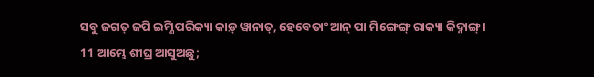ସବୁ ଜଗତ୍ ଜପି ଇମ୍ଣି ପରିକ୍ୟା କାଡ଼୍ ୱାନାତ୍, ହେବେତାଂ ଆନ୍ ପା ମିଙ୍ଗେଙ୍ଗ୍ ରାକ୍ୟା କିଦ୍ନାଙ୍ଗ୍ ।
11 ଆମ୍ଭେ ଶୀଘ୍ର ଆସୁଅଛୁ;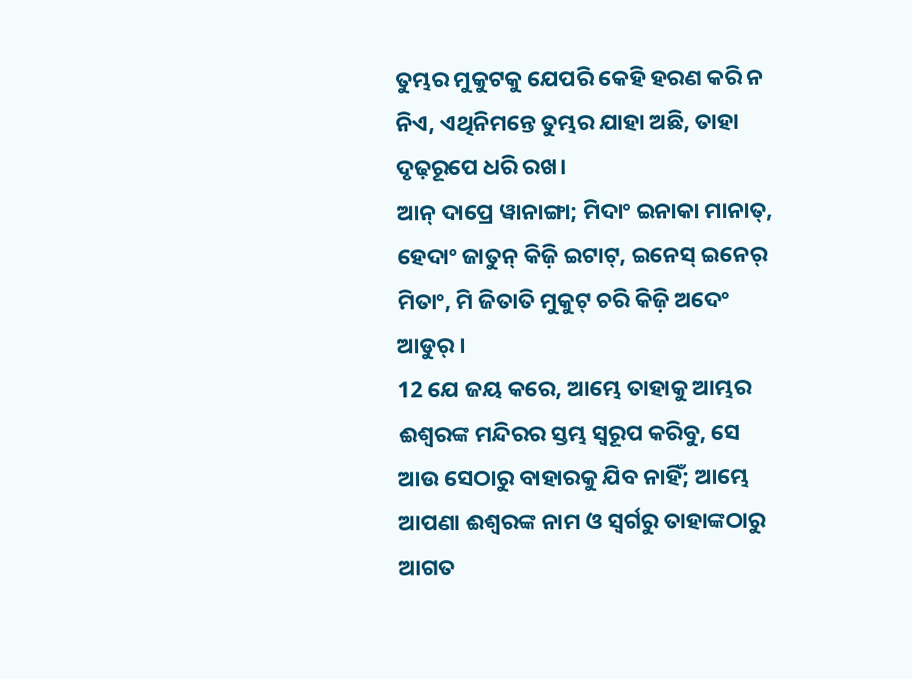ତୁମ୍ଭର ମୁକୁଟକୁ ଯେପରି କେହି ହରଣ କରି ନ ନିଏ, ଏଥିନିମନ୍ତେ ତୁମ୍ଭର ଯାହା ଅଛି, ତାହା ଦୃଢ଼ରୂପେ ଧରି ରଖ।
ଆନ୍ ଦାପ୍ରେ ୱାନାଙ୍ଗା; ମିଦାଂ ଇନାକା ମାନାତ୍, ହେଦାଂ ଜାତୁନ୍ କିଜ଼ି ଇଟାଟ୍, ଇନେସ୍ ଇନେର୍ ମିତାଂ, ମି ଜିତାତି ମୁକୁଟ୍ ଚରି କିଜ଼ି ଅଦେଂ ଆଡୁର୍ ।
12 ଯେ ଜୟ କରେ, ଆମ୍ଭେ ତାହାକୁ ଆମ୍ଭର ଈଶ୍ବରଙ୍କ ମନ୍ଦିରର ସ୍ତମ୍ଭ ସ୍ୱରୂପ କରିବୁ, ସେ ଆଉ ସେଠାରୁ ବାହାରକୁ ଯିବ ନାହିଁ; ଆମ୍ଭେ ଆପଣା ଈଶ୍ବରଙ୍କ ନାମ ଓ ସ୍ୱର୍ଗରୁ ତାହାଙ୍କଠାରୁ ଆଗତ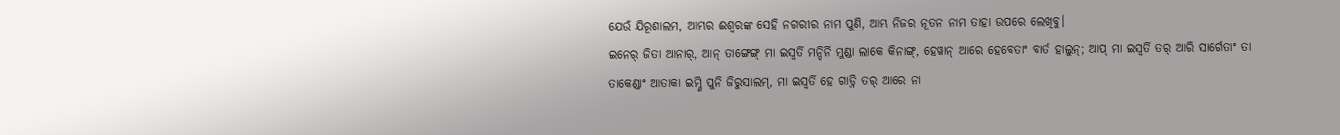ଯେଉଁ ଯିରୂଶାଲମ, ଆମ୍ଭର ଈଶ୍ବରଙ୍କ ସେହି ନଗରୀର ନାମ ପୁଣି, ଆମ୍ଭ ନିଜର ନୂତନ ନାମ ତାହା ଉପରେ ଲେଖିବୁ।
ଇନେର୍ ଜିତା ଆନାର୍, ଆନ୍ ତାଙ୍ଗେଙ୍ଗ୍ ମା ଇସ୍ୱର୍ତି ମନ୍ଦିର୍ନି ମୁଣ୍ଡା ଲାକେ କିନାଙ୍ଗ୍, ହେୱାନ୍ ଆରେ ହେବେତାଂ ବାର୍ତ ହାଲୁନ୍; ଆପ୍ ମା ଇସ୍ୱର୍ତି ତର୍ ଆରି ସାର୍ଗେତାଂ ତା ତାକେଣ୍ଡାଂ ଆତାକା ଇମ୍ଣି ପୁନି ଜିରୁସାଲମ୍, ମା ଇସ୍ୱର୍ତି ହେ ଗାଡ଼୍ନି ତର୍ ଆରେ ନା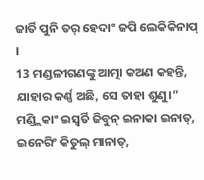ଜାର୍ତି ପୁନି ତର୍ ହେଦାଂ ଜପି ଲେକିକିନାପ୍ ।
13 ମଣ୍ଡଳୀଗଣଙ୍କୁ ଆତ୍ମା କଅଣ କହନ୍ତି, ଯାହାର କର୍ଣ୍ଣ ଅଛି, ସେ ତାହା ଶୁଣୁ।”
ମଣ୍ଡ୍ଲିକାଂ ଇସ୍ୱର୍ତି ଜିବୁନ୍ ଇନାକା ଇନାତ୍, ଇନେରିଂ କିତୁଲ୍ ମାନାତ୍,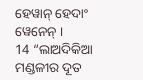ହେୱାନ୍ ହେଦାଂ ୱେନେନ୍ ।
14 “ଲାଅଦିକିଆ ମଣ୍ଡଳୀର ଦୂତ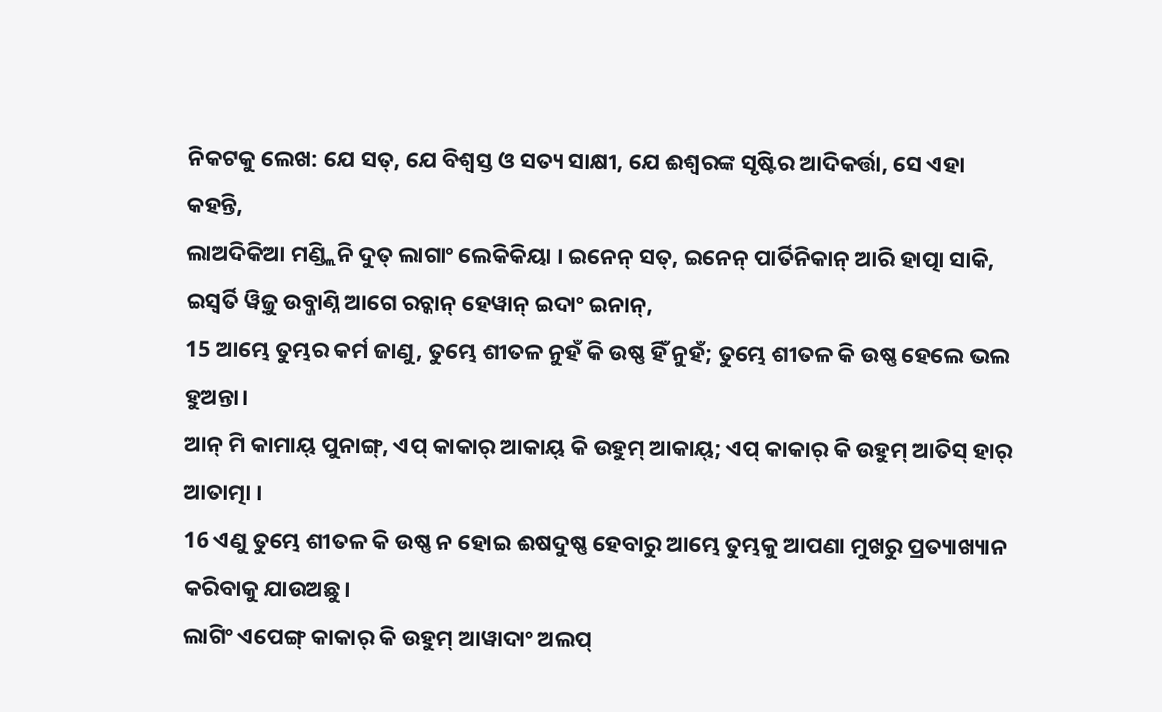ନିକଟକୁ ଲେଖ: ଯେ ସତ୍, ଯେ ବିଶ୍ୱସ୍ତ ଓ ସତ୍ୟ ସାକ୍ଷୀ, ଯେ ଈଶ୍ବରଙ୍କ ସୃଷ୍ଟିର ଆଦିକର୍ତ୍ତା, ସେ ଏହା କହନ୍ତି,
ଲାଅଦିକିଆ ମଣ୍ଡ୍ଲିନି ଦୁତ୍ ଲାଗାଂ ଲେକିକିୟା । ଇନେନ୍ ସତ୍, ଇନେନ୍ ପାର୍ତିନିକାନ୍ ଆରି ହାତ୍ପା ସାକି, ଇସ୍ୱର୍ତି ୱିଜ଼ୁ ଉବ୍ଜାଣ୍ନି ଆଗେ ରଚ୍କାନ୍ ହେୱାନ୍ ଇଦାଂ ଇନାନ୍,
15 ଆମ୍ଭେ ତୁମ୍ଭର କର୍ମ ଜାଣୁ, ତୁମ୍ଭେ ଶୀତଳ ନୁହଁ କି ଉଷ୍ଣ ହିଁ ନୁହଁ; ତୁମ୍ଭେ ଶୀତଳ କି ଉଷ୍ଣ ହେଲେ ଭଲ ହୁଅନ୍ତା।
ଆନ୍ ମି କାମାୟ୍ ପୁନାଙ୍ଗ୍, ଏପ୍ କାକାର୍ ଆକାୟ୍ କି ଉହୁମ୍ ଆକାୟ୍; ଏପ୍ କାକାର୍ କି ଉହୁମ୍ ଆତିସ୍ ହାର୍ ଆତାତ୍ମା ।
16 ଏଣୁ ତୁମ୍ଭେ ଶୀତଳ କି ଉଷ୍ଣ ନ ହୋଇ ଈଷଦୁଷ୍ଣ ହେବାରୁ ଆମ୍ଭେ ତୁମ୍ଭକୁ ଆପଣା ମୁଖରୁ ପ୍ରତ୍ୟାଖ୍ୟାନ କରିବାକୁ ଯାଉଅଛୁ।
ଲାଗିଂ ଏପେଙ୍ଗ୍ କାକାର୍ କି ଉହୁମ୍ ଆୱାଦାଂ ଅଲପ୍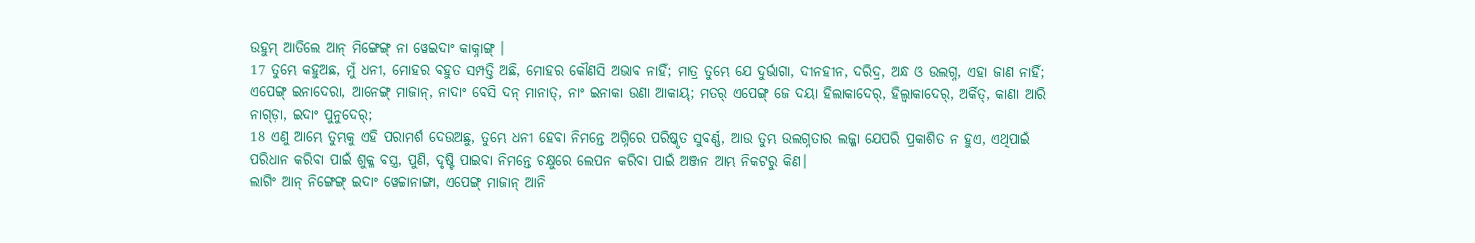ଉହୁମ୍ ଆତିଲେ ଆନ୍ ମିଙ୍ଗେଙ୍ଗ୍ ନା ୱେଇଦାଂ କାକ୍ନାଙ୍ଗ୍ ।
17 ତୁମ୍ଭେ କହୁଅଛ, ମୁଁ ଧନୀ, ମୋହର ବହୁତ ସମ୍ପତ୍ତି ଅଛି, ମୋହର କୌଣସି ଅଭାବ ନାହିଁ; ମାତ୍ର ତୁମ୍ଭେ ଯେ ଦୁର୍ଭାଗା, ଦୀନହୀନ, ଦରିଦ୍ର, ଅନ୍ଧ ଓ ଉଲଗ୍ନ, ଏହା ଜାଣ ନାହିଁ;
ଏପେଙ୍ଗ୍ ଇନାଦେରା, ଆନେଙ୍ଗ୍ ମାଜାନ୍, ନାଦାଂ ବେସି ଦନ୍ ମାନାତ୍, ନାଂ ଇନାକା ଉଣା ଆକାୟ୍; ମତର୍ ଏପେଙ୍ଗ୍ ଜେ ଦୟା ହିଲାକାଦେର୍, ହିଲ୍ୱାକାଦେର୍, ଅର୍କିତ୍, କାଣା ଆରି ନାଗ୍ଡ଼ା, ଇଦାଂ ପୁନୁଦେର୍;
18 ଏଣୁ ଆମ୍ଭେ ତୁମ୍ଭକୁ ଏହି ପରାମର୍ଶ ଦେଉଅଛୁ, ତୁମ୍ଭେ ଧନୀ ହେବା ନିମନ୍ତେ ଅଗ୍ନିରେ ପରିଷ୍କୃତ ସୁବର୍ଣ୍ଣ, ଆଉ ତୁମ୍ଭ ଉଲଗ୍ନତାର ଲଜ୍ଜା ଯେପରି ପ୍ରକାଶିତ ନ ହୁଏ, ଏଥିପାଇଁ ପରିଧାନ କରିବା ପାଇଁ ଶୁକ୍ଳ ବସ୍ତ୍ର, ପୁଣି, ଦୃଷ୍ଟି ପାଇବା ନିମନ୍ତେ ଚକ୍ଷୁରେ ଲେପନ କରିବା ପାଇଁ ଅଞ୍ଜନ ଆମ୍ଭ ନିକଟରୁ କିଣ।
ଲାଗିଂ ଆନ୍ ନିଙ୍ଗେଙ୍ଗ୍ ଇଦାଂ ୱେଚ୍ଚାନାଙ୍ଗା, ଏପେଙ୍ଗ୍ ମାଜାନ୍ ଆନି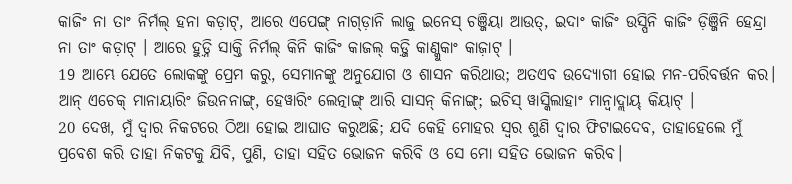କାଜିଂ ନା ତାଂ ନିର୍ମଲ୍ ହନା କଡ଼ାଟ୍, ଆରେ ଏପେଙ୍ଗ୍ ନାଗ୍ଡ଼ାନି ଲାଜୁ ଇନେସ୍ ଚଞ୍ଜିୟା ଆଉତ୍, ଇଦାଂ କାଜିଂ ଉସ୍ପିନି କାଜିଂ ଡ଼ିଞ୍ଜିନି ହେନ୍ଦ୍ରା ନା ତାଂ କଡ଼ାଟ୍ । ଆରେ ହୁଡ଼୍ନି ସାକ୍ତି ନିର୍ମଲ୍ କିନି କାଜିଂ କାଜଲ୍ କଡ଼୍ଜି କାଣ୍କୁକାଂ କାଜ଼ାଟ୍ ।
19 ଆମ୍ଭେ ଯେତେ ଲୋକଙ୍କୁ ପ୍ରେମ କରୁ, ସେମାନଙ୍କୁ ଅନୁଯୋଗ ଓ ଶାସନ କରିଥାଉ; ଅତଏବ ଉଦ୍ଯୋଗୀ ହୋଇ ମନ-ପରିବର୍ତ୍ତନ କର।
ଆନ୍ ଏଚେକ୍ ମାନାୟାରିଂ ଜିଉନନାଙ୍ଗ୍, ହେୱାରିଂ ଲେତ୍ନାଙ୍ଗ୍ ଆରି ସାସନ୍ କିନାଙ୍ଗ୍; ଇଚିସ୍ ୱାସ୍କିଲାହାଂ ମାନ୍ବାଦ୍ଲାୟ୍ କିୟାଟ୍ ।
20 ଦେଖ, ମୁଁ ଦ୍ୱାର ନିକଟରେ ଠିଆ ହୋଇ ଆଘାତ କରୁଅଛି; ଯଦି କେହି ମୋହର ସ୍ୱର ଶୁଣି ଦ୍ୱାର ଫିଟାଇଦେବ, ତାହାହେଲେ ମୁଁ ପ୍ରବେଶ କରି ତାହା ନିକଟକୁ ଯିବି, ପୁଣି, ତାହା ସହିତ ଭୋଜନ କରିବି ଓ ସେ ମୋ ସହିତ ଭୋଜନ କରିବ।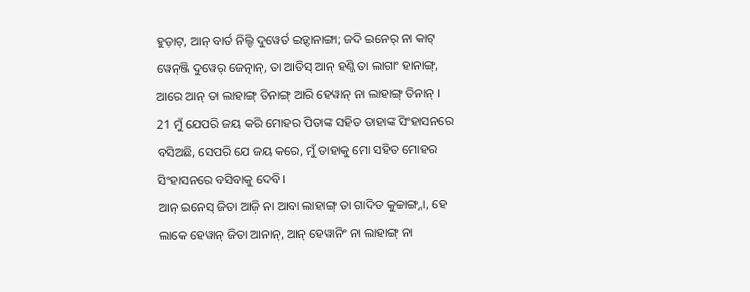ହୁଡ଼ାଟ୍, ଆନ୍ ବାର୍ତ ନିଲ୍ଚି ଦୁୱେର୍ତ ଇଡ଼୍ଦାନାଙ୍ଗା; ଜଦି ଇନେର୍ ନା କାଟ୍ ୱେନ୍ଞ୍ଜି ଦୁୱେର୍ ଜେତ୍ନାନ୍, ତା ଆତିସ୍ ଆନ୍ ହଣ୍ଜି ତା ଲାଗାଂ ହାନାଙ୍ଗ୍, ଆରେ ଆନ୍ ତା ଲାହାଙ୍ଗ୍ ତିନାଙ୍ଗ୍ ଆରି ହେୱାନ୍ ନା ଲାହାଙ୍ଗ୍ ତିନାନ୍ ।
21 ମୁଁ ଯେପରି ଜୟ କରି ମୋହର ପିତାଙ୍କ ସହିତ ତାହାଙ୍କ ସିଂହାସନରେ ବସିଅଛି, ସେପରି ଯେ ଜୟ କରେ, ମୁଁ ତାହାକୁ ମୋ ସହିତ ମୋହର ସିଂହାସନରେ ବସିବାକୁ ଦେବି।
ଆନ୍ ଇନେସ୍ ଜିତା ଆଜ଼ି ନା ଆବା ଲାହାଙ୍ଗ୍ ତା ଗାଦିତ କୁଚ୍ଚାଙ୍ଗ୍ନା, ହେ ଲାକେ ହେୱାନ୍ ଜିତା ଆନାନ୍, ଆନ୍ ହେୱାନିଂ ନା ଲାହାଙ୍ଗ୍ ନା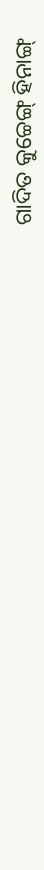ଗାଦିତ କୁଚ୍ଚେଙ୍ଗ୍ ହିନାଙ୍ଗ୍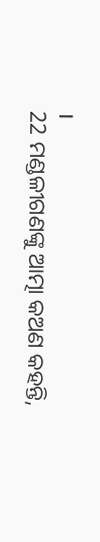।
22 ମଣ୍ଡଳୀଗଣଙ୍କୁ ଆତ୍ମା କଅଣ କହନ୍ତି,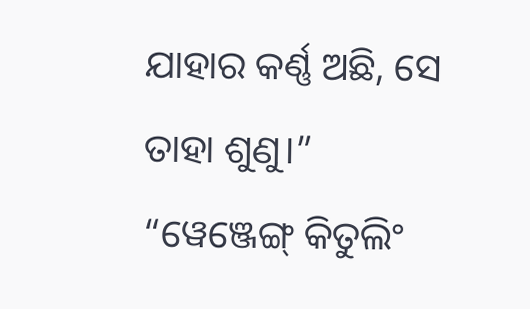ଯାହାର କର୍ଣ୍ଣ ଅଛି, ସେ ତାହା ଶୁଣୁ।”
“ୱେଞ୍ଜେଙ୍ଗ୍ କିତୁଲିଂ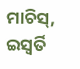ମାଚିସ୍, ଇସ୍ୱର୍ତି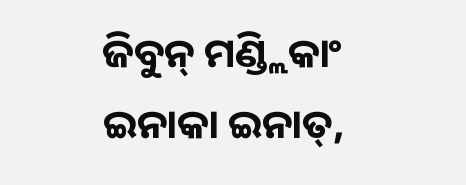ଜିବୁନ୍ ମଣ୍ଡ୍ଲିକାଂ ଇନାକା ଇନାତ୍,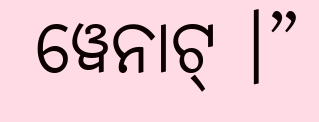ୱେନାଟ୍ ।”